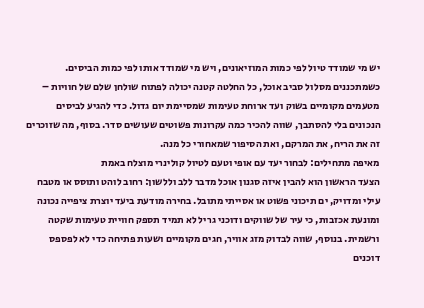יש מי שמודד טיול לפי כמות המוזיאונים, ויש מי שמודד אותו לפי כמות הביסים. כשמתכננים מסלול סביב אוכל, כל החלטה קטנה יכולה לפתוח שולחן שלם של חוויות – מטעמים מקומיים בשוק ועד ארוחת טעימות שמסיימת יום גדול. כדי להגיע לביסים הנכונים בלי להסתבך, שווה להכיר כמה עקרונות פשוטים שעושים סדר. בסוף, מה שזוכרים זה את הריח, את המרקם, ואת הסיפור שמאחורי כל מנה.
מאיפה מתחילים: לבחור יעד עם אופי וטעם לטיול קולינרי מוצלח באמת
הצעד הראשון הוא להבין איזה סגנון אוכל מדבר ללב וללשון: רחוב לוהט ותוסס או מטבח עילי ומדויק, ים תיכוני פשוט או אסייתי מתובל. בחירה מודעת ביעד יוצרת ציפייה נכונה ומונעת אכזבות, כי עיר של שווקים ודוכני גריל לא תמיד תספק חוויית טעימות שקטה ורשמית. בנוסף, שווה לבדוק מזג אוויר, חגים מקומיים ושעות פתיחה כדי לא לפספס דוכנים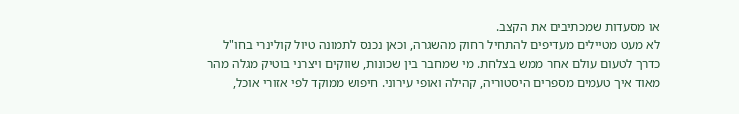או מסעדות שמכתיבים את הקצב.
לא מעט מטיילים מעדיפים להתחיל רחוק מהשגרה, וכאן נכנס לתמונה טיול קולינרי בחו"ל כדרך לטעום עולם אחר ממש בצלחת. מי שמחבר בין שכונות, שווקים ויצרני בוטיק מגלה מהר מאוד איך טעמים מספרים היסטוריה, קהילה ואופי עירוני. חיפוש ממוקד לפי אזורי אוכל,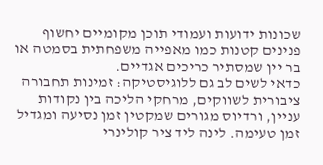שכונות ידועות ועמודי תוכן מקומיים יחשוף פנינים קטנות כמו מאפייה משפחתית בסמטה או בר יין שמסתיר כריכים אגדיים.
כדאי לשים לב גם ללוגיסטיקה: זמינות תחבורה ציבורית לשווקים, מרחקי הליכה בין נקודות עניין, ורדיוס מגורים שמקטין זמן נסיעה ומגדיל זמן טעימה. לינה ליד ציר קולינרי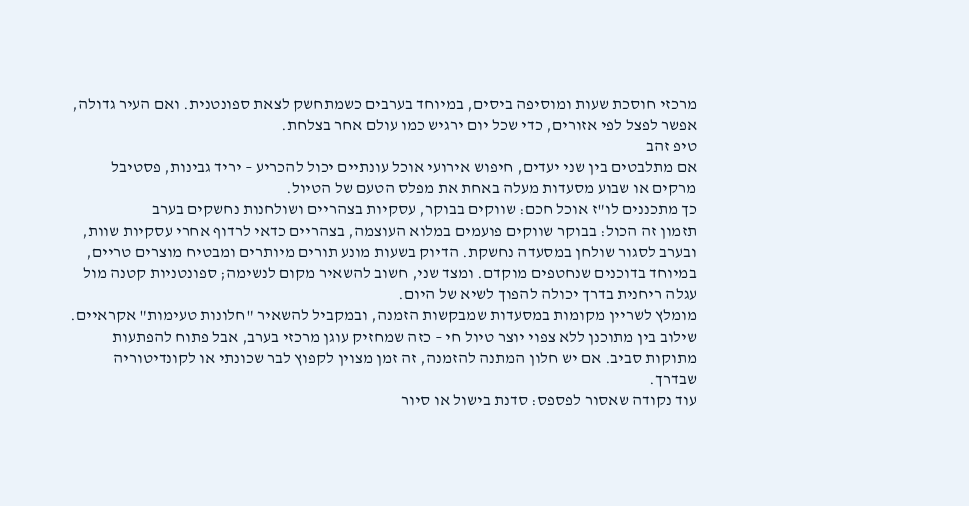מרכזי חוסכת שעות ומוסיפה ביסים, במיוחד בערבים כשמתחשק לצאת ספונטנית. ואם העיר גדולה, אפשר לפצל לפי אזורים, כדי שכל יום ירגיש כמו עולם אחר בצלחת.
טיפ זהב
אם מתלבטים בין שני יעדים, חיפוש אירועי אוכל עונתיים יכול להכריע – יריד גבינות, פסטיבל מרקים או שבוע מסעדות מעלה באחת את מפלס הטעם של הטיול.
כך מתכננים לו"ז אוכל חכם: שווקים בבוקר, עסקיות בצהריים ושולחנות נחשקים בערב
תזמון זה הכול: בבוקר שווקים פועמים במלוא העוצמה, בצהריים כדאי לרדוף אחרי עסקיות שוות, ובערב לסגור שולחן במסעדה נחשקת. הדיוק בשעות מונע תורים מיותרים ומבטיח מוצרים טריים, במיוחד בדוכנים שנחטפים מוקדם. ומצד שני, חשוב להשאיר מקום לנשימה; ספונטניות קטנה מול עגלה ריחנית בדרך יכולה להפוך לשיא של היום.
מומלץ לשריין מקומות במסעדות שמבקשות הזמנה, ובמקביל להשאיר "חלונות טעימות" אקראיים. שילוב בין מתוכנן ללא צפוי יוצר טיול חי – כזה שמחזיק עוגן מרכזי בערב, אבל פתוח להפתעות מתוקות סביב. אם יש חלון המתנה להזמנה, זה זמן מצוין לקפוץ לבר שכונתי או לקונדיטוריה שבדרך.
עוד נקודה שאסור לפספס: סדנת בישול או סיור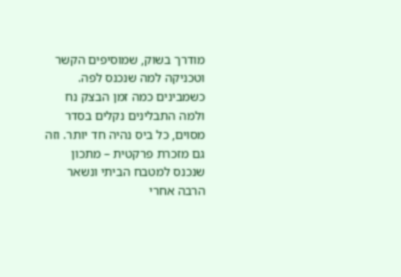מודרך בשוק, שמוסיפים הקשר וטכניקה למה שנכנס לפה. כשמבינים כמה זמן הבצק נח ולמה התבלינים נקלים בסדר מסוים, כל ביס נהיה חד יותר. וזה גם מזכרת פרקטית – מתכון שנכנס למטבח הביתי ונשאר הרבה אחרי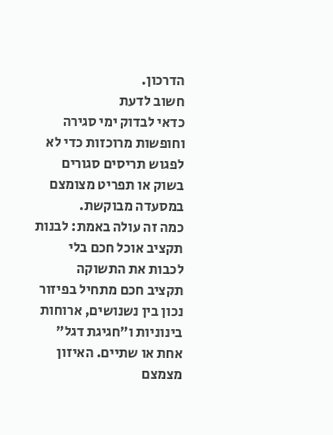הדרכון.
חשוב לדעת
כדאי לבדוק ימי סגירה וחופשות מרוכזות כדי לא לפגוש תריסים סגורים בשוק או תפריט מצומצם במסעדה מבוקשת.
כמה זה עולה באמת: לבנות תקציב אוכל חכם בלי לכבות את התשוקה
תקציב חכם מתחיל בפיזור נכון בין נשנושים, ארוחות בינוניות ו"חגיגת דגל" אחת או שתיים. האיזון מצמצם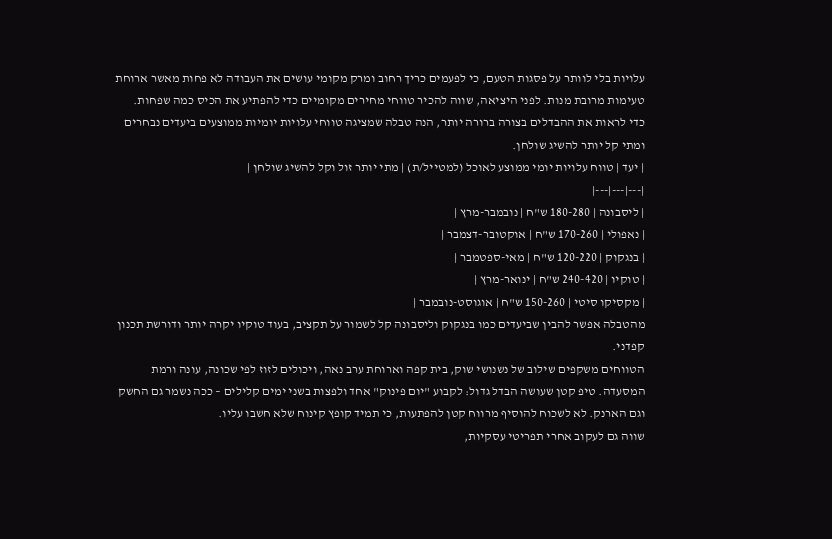עלויות בלי לוותר על פסגות הטעם, כי לפעמים כריך רחוב ומרק מקומי עושים את העבודה לא פחות מאשר ארוחת טעימות מרובת מנות. לפני היציאה, שווה להכיר טווחי מחירים מקומיים כדי להפתיע את הכיס כמה שפחות.
כדי לראות את ההבדלים בצורה ברורה יותר, הנה טבלה שמציגה טווחי עלויות יומיות ממוצעים ביעדים נבחרים ומתי קל יותר להשיג שולחן.
| יעד | טווח עלויות יומי ממוצע לאוכל (למטייל/ת) | מתי יותר זול וקל להשיג שולחן |
|---|---|---|
| ליסבונה | 180-280 ש"ח | נובמבר-מרץ |
| נאפולי | 170-260 ש"ח | אוקטובר-דצמבר |
| בנגקוק | 120-220 ש"ח | מאי-ספטמבר |
| טוקיו | 240-420 ש"ח | ינואר-מרץ |
| מקסיקו סיטי | 150-260 ש"ח | אוגוסט-נובמבר |
מהטבלה אפשר להבין שביעדים כמו בנגקוק וליסבונה קל לשמור על תקציב, בעוד טוקיו יקרה יותר ודורשת תכנון קפדני.
הטווחים משקפים שילוב של נשנושי שוק, בית קפה וארוחת ערב נאה, ויכולים לזוז לפי שכונה, עונה ורמת המסעדה. טיפ קטן שעושה הבדל גדול: לקבוע "יום פינוק" אחד ולפצות בשני ימים קלילים – ככה נשמר גם החשק וגם הארנק. לא לשכוח להוסיף מרווח קטן להפתעות, כי תמיד קופץ קינוח שלא חשבו עליו.
שווה גם לעקוב אחרי תפריטי עסקיות,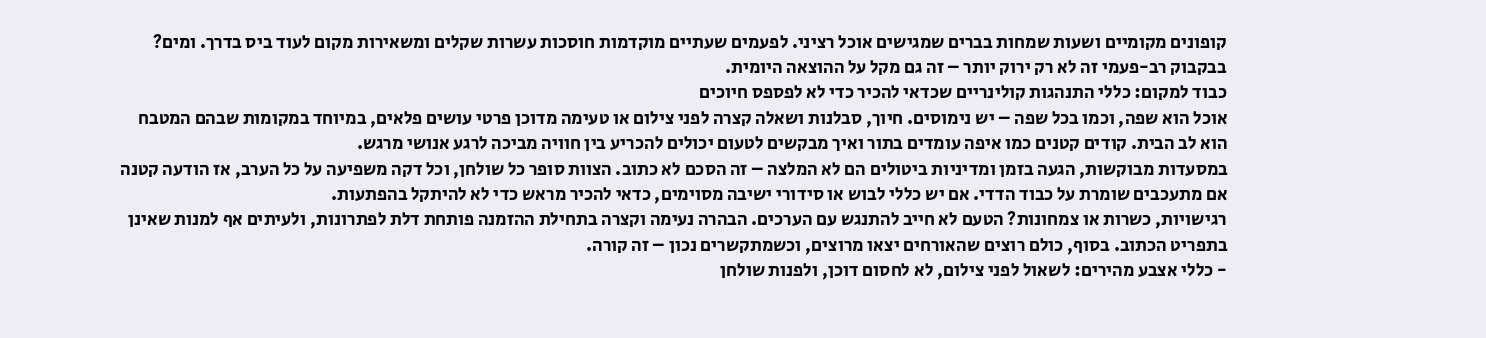קופונים מקומיים ושעות שמחות בברים שמגישים אוכל רציני. לפעמים שעתיים מוקדמות חוסכות עשרות שקלים ומשאירות מקום לעוד ביס בדרך. ומים? בבקבוק רב-פעמי זה לא רק ירוק יותר – זה גם מקל על ההוצאה היומית.
כבוד למקום: כללי התנהגות קולינריים שכדאי להכיר כדי לא לפספס חיוכים
אוכל הוא שפה, וכמו בכל שפה – יש נימוסים. חיוך, סבלנות ושאלה קצרה לפני צילום או טעימה מדוכן פרטי עושים פלאים, במיוחד במקומות שבהם המטבח הוא לב הבית. קודים קטנים כמו איפה עומדים בתור ואיך מבקשים לטעום יכולים להכריע בין חוויה מביכה לרגע אנושי מרגש.
במסעדות מבוקשות, הגעה בזמן ומדיניות ביטולים הם לא המלצה – זה הסכם לא כתוב. הצוות סופר כל שולחן, וכל דקה משפיעה על כל הערב, אז הודעה קטנה אם מתעכבים שומרת על כבוד הדדי. אם יש כללי לבוש או סידורי ישיבה מסוימים, כדאי להכיר מראש כדי לא להיתקל בהפתעות.
רגישויות, כשרות או צמחונות? הטעם לא חייב להתנגש עם הערכים. הבהרה נעימה וקצרה בתחילת ההזמנה פותחת דלת לפתרונות, ולעיתים אף למנות שאינן בתפריט הכתוב. בסוף, כולם רוצים שהאורחים יצאו מרוצים, וכשמתקשרים נכון – זה קורה.
- כללי אצבע מהירים: לשאול לפני צילום, לא לחסום דוכן, ולפנות שולחן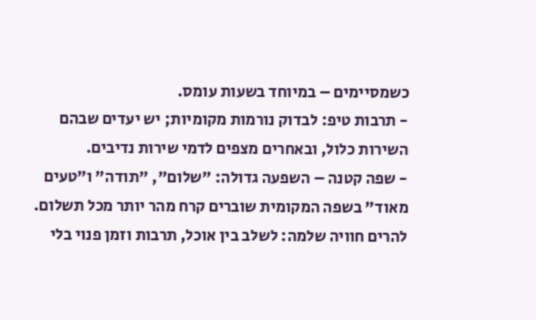כשמסיימים – במיוחד בשעות עומס.
- תרבות טיפ: לבדוק נורמות מקומיות; יש יעדים שבהם השירות כלול, ובאחרים מצפים לדמי שירות נדיבים.
- שפה קטנה – השפעה גדולה: "שלום", "תודה" ו"טעים מאוד" בשפה המקומית שוברים קרח מהר יותר מכל תשלום.
להרים חוויה שלמה: לשלב בין אוכל, תרבות וזמן פנוי בלי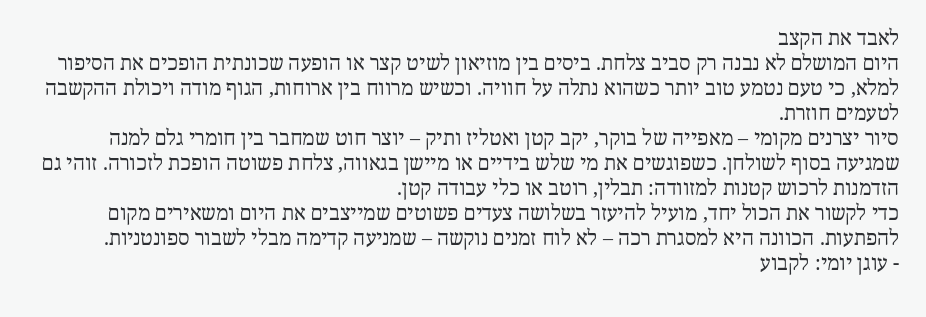לאבד את הקצב
היום המושלם לא נבנה רק סביב צלחת. ביסים בין מוזיאון לשיט קצר או הופעה שכונתית הופכים את הסיפור למלא, כי טעם נטמע טוב יותר כשהוא נתלה על חוויה. וכשיש מרווח בין ארוחות, הגוף מודה ויכולת ההקשבה לטעמים חוזרת.
סיור יצרנים מקומי – מאפייה של בוקר, יקב קטן ואטליז ותיק – יוצר חוט שמחבר בין חומרי גלם למנה שמגיעה בסוף לשולחן. כשפוגשים את מי שלש בידיים או מיישן בגאווה, צלחת פשוטה הופכת לזכורה. זוהי גם הזדמנות לרכוש קטנות למזוודה: תבלין, רוטב או כלי עבודה קטן.
כדי לקשור את הכול יחד, מועיל להיעזר בשלושה צעדים פשוטים שמייצבים את היום ומשאירים מקום להפתעות. הכוונה היא למסגרת רכה – לא לוח זמנים נוקשה – שמניעה קדימה מבלי לשבור ספונטניות.
- עוגן יומי: לקבוע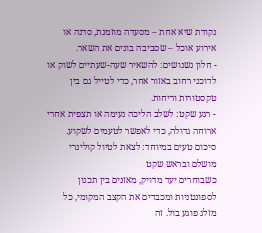נקודת שיא אחת – מסעדה מוזמנת, סדנה או אירוע אוכל – שסביבה בונים את השאר.
- חלון נשנושים: להשאיר שעה-שעתיים לשוק או לדוכני רחוב באזור אחר, כדי לטייל גם בין טקסטורות וריחות.
- רגע שקט: לשלב הליכה נעימה או תצפית אחרי ארוחה גדולה, כדי לאפשר לטעמים לשקוע.
סיכום טעים במיוחד: לצאת לטיול קולינרי מושלם ובראש שקט
כשבוחרים יעד מדויק, מאזנים בין תכנון לספונטניות ומכבדים את הקצב המקומי, כל מזלג פוגע בול. זה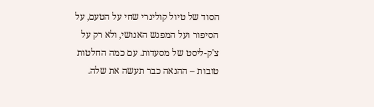הסוד של טיול קולינרי שחי על הטעם, על הסיפור ועל המפגש האנושי, ולא רק על צ'ק-ליסט של מסעדות. עם כמה החלטות טובות – ההנאה כבר תעשה את שלה.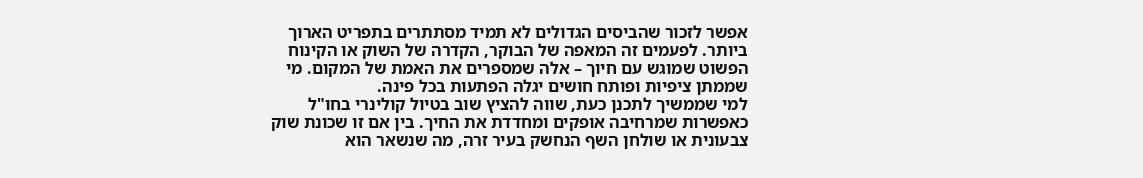אפשר לזכור שהביסים הגדולים לא תמיד מסתתרים בתפריט הארוך ביותר. לפעמים זה המאפה של הבוקר, הקדרה של השוק או הקינוח הפשוט שמוגש עם חיוך – אלה שמספרים את האמת של המקום. מי שממתן ציפיות ופותח חושים יגלה הפתעות בכל פינה.
למי שממשיך לתכנן כעת, שווה להציץ שוב בטיול קולינרי בחו"ל כאפשרות שמרחיבה אופקים ומחדדת את החיך. בין אם זו שכונת שוק צבעונית או שולחן השף הנחשק בעיר זרה, מה שנשאר הוא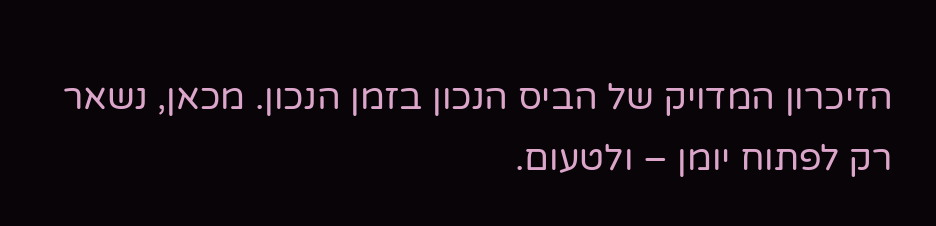הזיכרון המדויק של הביס הנכון בזמן הנכון. מכאן, נשאר רק לפתוח יומן – ולטעום.